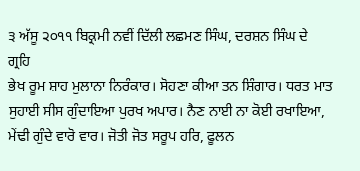੩ ਅੱਸੂ ੨੦੧੧ ਬਿਕ੍ਰਮੀ ਨਵੀਂ ਦਿੱਲੀ ਲਛਮਣ ਸਿੰਘ, ਦਰਸ਼ਨ ਸਿੰਘ ਦੇ ਗ੍ਰਹਿ
ਭੇਖ ਰੂਮ ਸ਼ਾਹ ਮੁਲਾਨਾ ਨਿਰੰਕਾਰ। ਸੋਹਣਾ ਕੀਆ ਤਨ ਸ਼ਿੰਗਾਰ। ਧਰਤ ਮਾਤ ਸੁਹਾਈ ਸੀਸ ਗੁੰਦਾਇਆ ਪੁਰਖ ਅਪਾਰ। ਨੈਣ ਨਾਈ ਨਾ ਕੋਈ ਰਖਾਇਆ, ਮੇਂਢੀ ਗੁੰਦੇ ਵਾਰੋ ਵਾਰ। ਜੋਤੀ ਜੋਤ ਸਰੂਪ ਹਰਿ, ਫੂਲਨ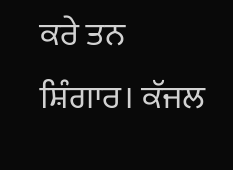ਕਰੇ ਤਨ ਸ਼ਿੰਗਾਰ। ਕੱਜਲ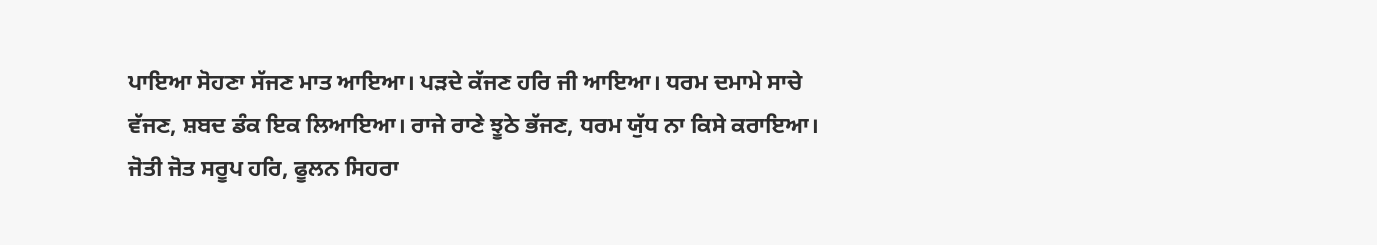ਪਾਇਆ ਸੋਹਣਾ ਸੱਜਣ ਮਾਤ ਆਇਆ। ਪੜਦੇ ਕੱਜਣ ਹਰਿ ਜੀ ਆਇਆ। ਧਰਮ ਦਮਾਮੇ ਸਾਚੇ ਵੱਜਣ, ਸ਼ਬਦ ਡੰਕ ਇਕ ਲਿਆਇਆ। ਰਾਜੇ ਰਾਣੇ ਝੂਠੇ ਭੱਜਣ, ਧਰਮ ਯੁੱਧ ਨਾ ਕਿਸੇ ਕਰਾਇਆ। ਜੋਤੀ ਜੋਤ ਸਰੂਪ ਹਰਿ, ਫੂਲਨ ਸਿਹਰਾ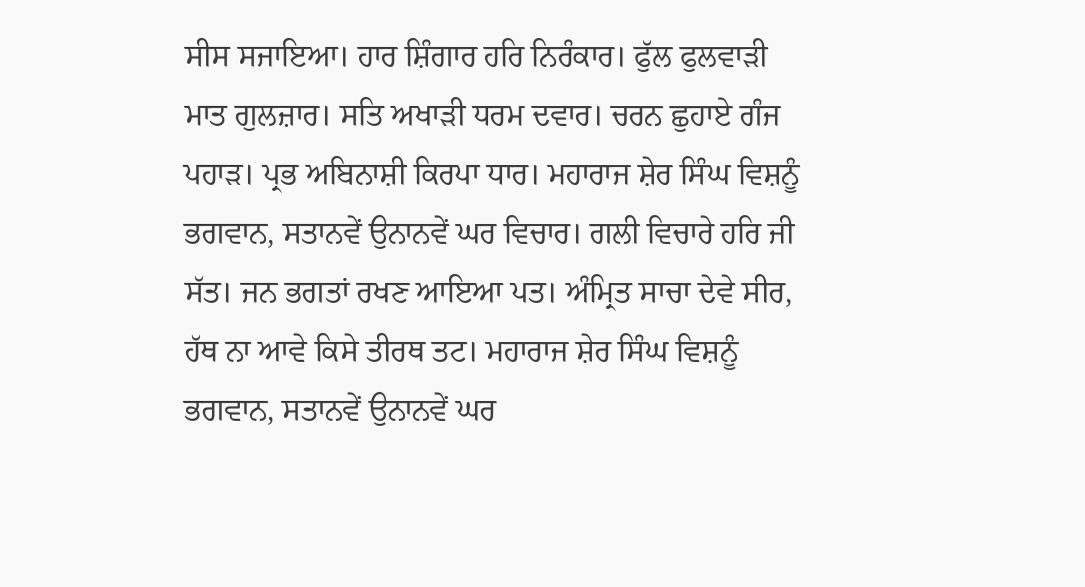ਸੀਸ ਸਜਾਇਆ। ਹਾਰ ਸ਼ਿੰਗਾਰ ਹਰਿ ਨਿਰੰਕਾਰ। ਫੁੱਲ ਫੁਲਵਾੜੀ ਮਾਤ ਗੁਲਜ਼ਾਰ। ਸਤਿ ਅਖਾੜੀ ਧਰਮ ਦਵਾਰ। ਚਰਨ ਛੁਹਾਏ ਗੰਜ ਪਹਾੜ। ਪ੍ਰਭ ਅਬਿਨਾਸ਼ੀ ਕਿਰਪਾ ਧਾਰ। ਮਹਾਰਾਜ ਸ਼ੇਰ ਸਿੰਘ ਵਿਸ਼ਨੂੰ ਭਗਵਾਨ, ਸਤਾਨਵੇਂ ਉਨਾਨਵੇਂ ਘਰ ਵਿਚਾਰ। ਗਲੀ ਵਿਚਾਰੇ ਹਰਿ ਜੀ ਸੱਤ। ਜਨ ਭਗਤਾਂ ਰਖਣ ਆਇਆ ਪਤ। ਅੰਮ੍ਰਿਤ ਸਾਚਾ ਦੇਵੇ ਸੀਰ, ਹੱਥ ਨਾ ਆਵੇ ਕਿਸੇ ਤੀਰਥ ਤਟ। ਮਹਾਰਾਜ ਸ਼ੇਰ ਸਿੰਘ ਵਿਸ਼ਨੂੰ ਭਗਵਾਨ, ਸਤਾਨਵੇਂ ਉਨਾਨਵੇਂ ਘਰ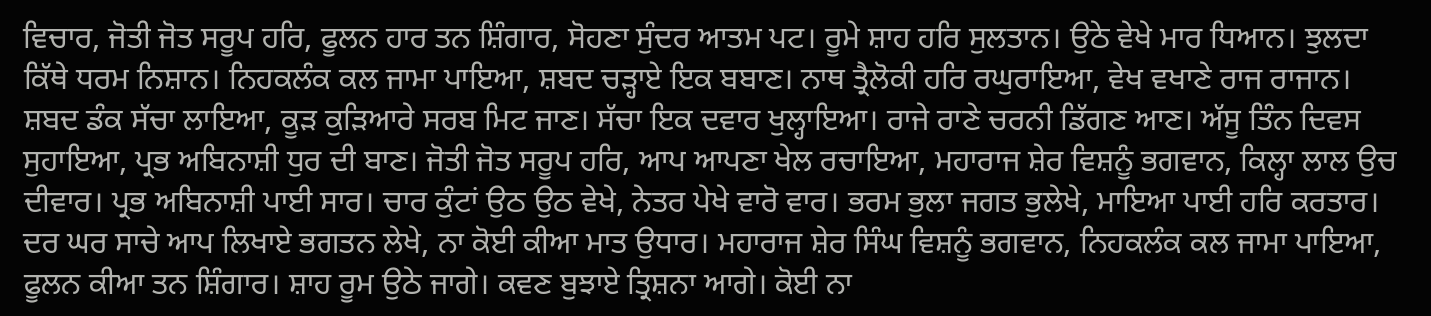ਵਿਚਾਰ, ਜੋਤੀ ਜੋਤ ਸਰੂਪ ਹਰਿ, ਫੂਲਨ ਹਾਰ ਤਨ ਸ਼ਿੰਗਾਰ, ਸੋਹਣਾ ਸੁੰਦਰ ਆਤਮ ਪਟ। ਰੂਮੇ ਸ਼ਾਹ ਹਰਿ ਸੁਲਤਾਨ। ਉਠੇ ਵੇਖੇ ਮਾਰ ਧਿਆਨ। ਝੁਲਦਾ ਕਿੱਥੇ ਧਰਮ ਨਿਸ਼ਾਨ। ਨਿਹਕਲੰਕ ਕਲ ਜਾਮਾ ਪਾਇਆ, ਸ਼ਬਦ ਚੜ੍ਹਾਏ ਇਕ ਬਬਾਣ। ਨਾਥ ਤ੍ਰੈਲੋਕੀ ਹਰਿ ਰਘੁਰਾਇਆ, ਵੇਖ ਵਖਾਣੇ ਰਾਜ ਰਾਜਾਨ। ਸ਼ਬਦ ਡੰਕ ਸੱਚਾ ਲਾਇਆ, ਕੂੜ ਕੁੜਿਆਰੇ ਸਰਬ ਮਿਟ ਜਾਣ। ਸੱਚਾ ਇਕ ਦਵਾਰ ਖੁਲ੍ਹਾਇਆ। ਰਾਜੇ ਰਾਣੇ ਚਰਨੀ ਡਿੱਗਣ ਆਣ। ਅੱਸੂ ਤਿੰਨ ਦਿਵਸ ਸੁਹਾਇਆ, ਪ੍ਰਭ ਅਬਿਨਾਸ਼ੀ ਧੁਰ ਦੀ ਬਾਣ। ਜੋਤੀ ਜੋਤ ਸਰੂਪ ਹਰਿ, ਆਪ ਆਪਣਾ ਖੇਲ ਰਚਾਇਆ, ਮਹਾਰਾਜ ਸ਼ੇਰ ਵਿਸ਼ਨੂੰ ਭਗਵਾਨ, ਕਿਲ੍ਹਾ ਲਾਲ ਉਚ ਦੀਵਾਰ। ਪ੍ਰਭ ਅਬਿਨਾਸ਼ੀ ਪਾਈ ਸਾਰ। ਚਾਰ ਕੁੰਟਾਂ ਉਠ ਉਠ ਵੇਖੇ, ਨੇਤਰ ਪੇਖੇ ਵਾਰੋ ਵਾਰ। ਭਰਮ ਭੁਲਾ ਜਗਤ ਭੁਲੇਖੇ, ਮਾਇਆ ਪਾਈ ਹਰਿ ਕਰਤਾਰ। ਦਰ ਘਰ ਸਾਚੇ ਆਪ ਲਿਖਾਏ ਭਗਤਨ ਲੇਖੇ, ਨਾ ਕੋਈ ਕੀਆ ਮਾਤ ਉਧਾਰ। ਮਹਾਰਾਜ ਸ਼ੇਰ ਸਿੰਘ ਵਿਸ਼ਨੂੰ ਭਗਵਾਨ, ਨਿਹਕਲੰਕ ਕਲ ਜਾਮਾ ਪਾਇਆ, ਫੂਲਨ ਕੀਆ ਤਨ ਸ਼ਿੰਗਾਰ। ਸ਼ਾਹ ਰੂਮ ਉਠੇ ਜਾਗੇ। ਕਵਣ ਬੁਝਾਏ ਤ੍ਰਿਸ਼ਨਾ ਆਗੇ। ਕੋਈ ਨਾ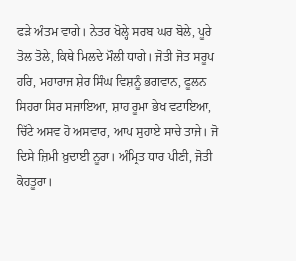ਫੜੇ ਅੰਤਮ ਵਾਗੇ। ਨੇਤਰ ਖੋਲ੍ਹੇ ਸਰਬ ਘਰ ਬੋਲੇ, ਪੂਰੇ ਤੋਲ ਤੋਲੇ, ਕਿਥੇ ਮਿਲਦੇ ਮੌਲੀ ਧਾਗੇ। ਜੋਤੀ ਜੋਤ ਸਰੂਪ ਹਰਿ, ਮਹਾਰਾਜ ਸ਼ੇਰ ਸਿੰਘ ਵਿਸ਼ਨੂੰ ਭਗਵਾਨ, ਫੂਲਨ ਸਿਹਰਾ ਸਿਰ ਸਜਾਇਆ, ਸ਼ਾਹ ਰੂਮਾ ਭੇਖ ਵਟਾਇਆ, ਚਿੱਟੇ ਅਸਵ ਹੋ ਅਸਵਾਰ, ਆਪ ਸੁਹਾਏ ਸਾਚੇ ਤਾਜੇ। ਜੋ ਦਿਸੇ ਜ਼ਿਮੀ ਖ਼ੁਦਾਈ ਨੂਰਾ। ਅੰਮ੍ਰਿਤ ਧਾਰ ਪੀਣੀ, ਜੋਤੀ ਕੋਹਤੂਰਾ।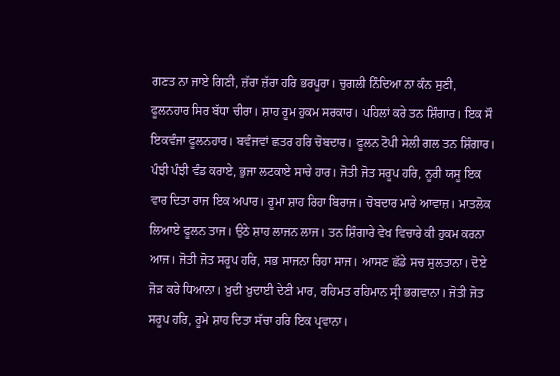ਗਣਤ ਨਾ ਜਾਏ ਗਿਣੀ, ਜ਼ੱਰਾ ਜ਼ੱਰਾ ਹਰਿ ਭਰਪੂਰਾ। ਚੁਗਲੀ ਨਿੰਦਿਆ ਨਾ ਕੰਨ ਸੁਣੀ, ਫੂਲਨਹਾਰ ਸਿਰ ਬੱਧਾ ਚੀਰਾ। ਸ਼ਾਹ ਰੂਮ ਹੁਕਮ ਸਰਕਾਰ। ਪਹਿਲਾਂ ਕਰੇ ਤਨ ਸ਼ਿੰਗਾਰ। ਇਕ ਸੌ ਇਕਵੰਜਾ ਫੂਲਨਹਾਰ। ਬਵੰਜਵਾਂ ਛਤਰ ਹਰਿ ਚੋਬਦਾਰ। ਫੂਲਨ ਟੋਪੀ ਸੇਲੀ ਗਲ ਤਨ ਸ਼ਿੰਗਾਰ। ਪੰਝੀ ਪੰਝੀ ਵੰਡ ਕਰਾਏ, ਭੁਜਾ ਲਟਕਾਏ ਸਾਚੇ ਹਾਰ। ਜੋਤੀ ਜੋਤ ਸਰੂਪ ਹਰਿ, ਨੂਰੀ ਯਸੂ ਇਕ ਵਾਰ ਦਿਤਾ ਰਾਜ ਇਕ ਅਪਾਰ। ਰੂਮਾ ਸ਼ਾਹ ਰਿਹਾ ਬਿਰਾਜ। ਚੋਬਦਾਰ ਮਾਰੇ ਆਵਾਜ਼। ਮਾਤਲੋਕ ਲਿਆਏ ਫੂਲਨ ਤਾਜ। ਉਠੇ ਸ਼ਾਹ ਲਾਜਨ ਲਾਜ। ਤਨ ਸ਼ਿੰਗਾਰੇ ਵੇਖ ਵਿਚਾਰੇ ਕੀ ਹੁਕਮ ਕਰਨਾ ਆਜ। ਜੋਤੀ ਜੋਤ ਸਰੂਪ ਹਰਿ, ਸਭ ਸਾਜਨਾ ਰਿਹਾ ਸਾਜ। ਆਸਣ ਛੱਡੇ ਸਚ ਸੁਲਤਾਨਾ। ਦੋਏ ਜੋੜ ਕਰੇ ਧਿਆਨਾ। ਖ਼ੁਦੀ ਖ਼ੁਦਾਈ ਦੇਣੀ ਮਾਰ, ਰਹਿਮਤ ਰਹਿਮਾਨ ਸ੍ਰੀ ਭਗਵਾਨਾ। ਜੋਤੀ ਜੋਤ ਸਰੂਪ ਹਰਿ, ਰੂਮੇ ਸ਼ਾਹ ਦਿਤਾ ਸੱਚਾ ਹਰਿ ਇਕ ਪ੍ਰਵਾਨਾ।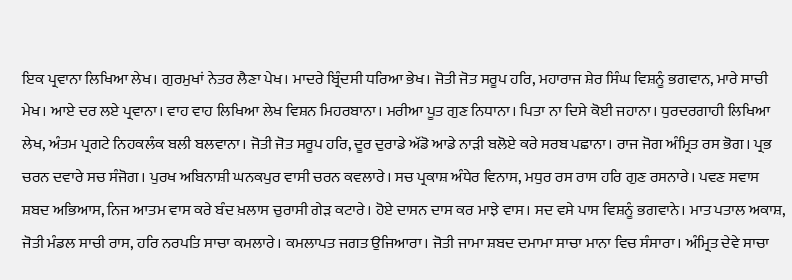ਇਕ ਪ੍ਰਵਾਨਾ ਲਿਖਿਆ ਲੇਖ। ਗੁਰਮੁਖਾਂ ਨੇਤਰ ਲੈਣਾ ਪੇਖ। ਮਾਦਰੇ ਬ੍ਰਿੰਦਸੀ ਧਰਿਆ ਭੇਖ। ਜੋਤੀ ਜੋਤ ਸਰੂਪ ਹਰਿ, ਮਹਾਰਾਜ ਸ਼ੇਰ ਸਿੰਘ ਵਿਸ਼ਨੂੰ ਭਗਵਾਨ, ਮਾਰੇ ਸਾਚੀ ਮੇਖ। ਆਏ ਦਰ ਲਏ ਪ੍ਰਵਾਨਾ। ਵਾਹ ਵਾਹ ਲਿਖਿਆ ਲੇਖ ਵਿਸ਼ਨ ਮਿਹਰਬਾਨਾ। ਮਰੀਆ ਪੂਤ ਗੁਣ ਨਿਧਾਨਾ। ਪਿਤਾ ਨਾ ਦਿਸੇ ਕੋਈ ਜਹਾਨਾ। ਧੁਰਦਰਗਾਹੀ ਲਿਖਿਆ ਲੇਖ, ਅੰਤਮ ਪ੍ਰਗਟੇ ਨਿਹਕਲੰਕ ਬਲੀ ਬਲਵਾਨਾ। ਜੋਤੀ ਜੋਤ ਸਰੂਪ ਹਰਿ, ਦੂਰ ਦੁਰਾਡੇ ਅੱਡੋ ਆਡੇ ਨਾੜੀ ਬਲੋਏ ਕਰੇ ਸਰਬ ਪਛਾਨਾ। ਰਾਜ ਜੋਗ ਅੰਮ੍ਰਿਤ ਰਸ ਭੋਗ। ਪ੍ਰਭ ਚਰਨ ਦਵਾਰੇ ਸਚ ਸੰਜੋਗ। ਪੁਰਖ ਅਬਿਨਾਸ਼ੀ ਘਨਕਪੁਰ ਵਾਸੀ ਚਰਨ ਕਵਲਾਰੇ। ਸਚ ਪ੍ਰਕਾਸ਼ ਅੰਧੇਰ ਵਿਨਾਸ, ਮਧੁਰ ਰਸ ਰਾਸ ਹਰਿ ਗੁਣ ਰਸਨਾਰੇ। ਪਵਣ ਸਵਾਸ ਸ਼ਬਦ ਅਭਿਆਸ, ਨਿਜ ਆਤਮ ਵਾਸ ਕਰੇ ਬੰਦ ਖ਼ਲਾਸ ਚੁਰਾਸੀ ਗੇੜ ਕਟਾਰੇ। ਹੋਏ ਦਾਸਨ ਦਾਸ ਕਰ ਮਾਝੇ ਵਾਸ। ਸਦ ਵਸੇ ਪਾਸ ਵਿਸ਼ਨੂੰ ਭਗਵਾਨੇ। ਮਾਤ ਪਤਾਲ ਅਕਾਸ਼, ਜੋਤੀ ਮੰਡਲ ਸਾਚੀ ਰਾਸ, ਹਰਿ ਨਰਪਤਿ ਸਾਚਾ ਕਮਲਾਰੇ। ਕਮਲਾਪਤ ਜਗਤ ਉਜਿਆਰਾ। ਜੋਤੀ ਜਾਮਾ ਸ਼ਬਦ ਦਮਾਮਾ ਸਾਚਾ ਮਾਨਾ ਵਿਚ ਸੰਸਾਰਾ। ਅੰਮ੍ਰਿਤ ਦੇਵੇ ਸਾਚਾ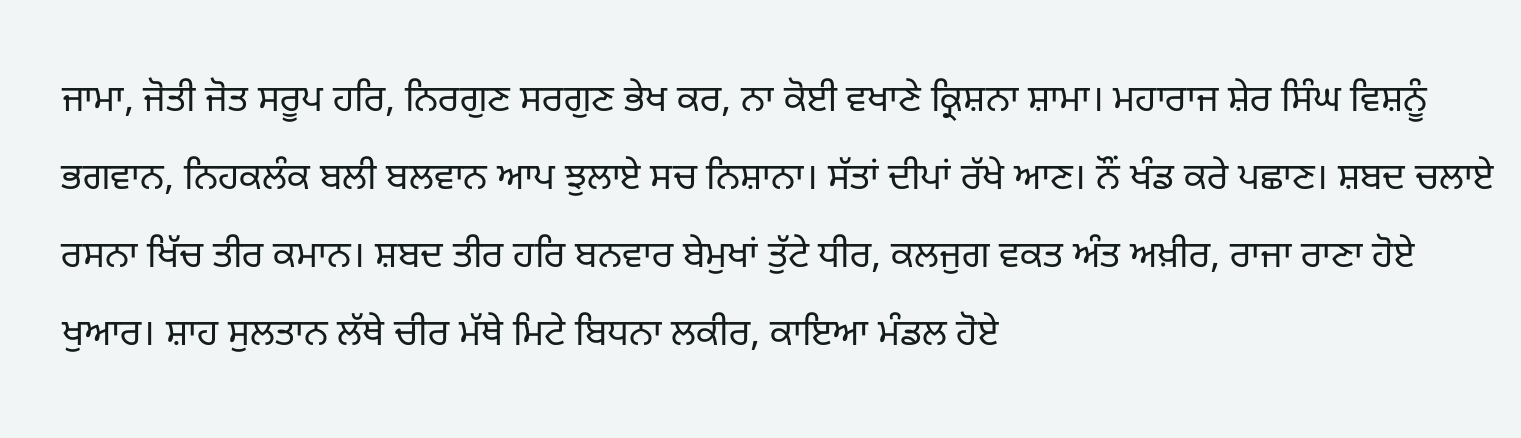ਜਾਮਾ, ਜੋਤੀ ਜੋਤ ਸਰੂਪ ਹਰਿ, ਨਿਰਗੁਣ ਸਰਗੁਣ ਭੇਖ ਕਰ, ਨਾ ਕੋਈ ਵਖਾਣੇ ਕ੍ਰਿਸ਼ਨਾ ਸ਼ਾਮਾ। ਮਹਾਰਾਜ ਸ਼ੇਰ ਸਿੰਘ ਵਿਸ਼ਨੂੰ ਭਗਵਾਨ, ਨਿਹਕਲੰਕ ਬਲੀ ਬਲਵਾਨ ਆਪ ਝੁਲਾਏ ਸਚ ਨਿਸ਼ਾਨਾ। ਸੱਤਾਂ ਦੀਪਾਂ ਰੱਖੇ ਆਣ। ਨੌਂ ਖੰਡ ਕਰੇ ਪਛਾਣ। ਸ਼ਬਦ ਚਲਾਏ ਰਸਨਾ ਖਿੱਚ ਤੀਰ ਕਮਾਨ। ਸ਼ਬਦ ਤੀਰ ਹਰਿ ਬਨਵਾਰ ਬੇਮੁਖਾਂ ਤੁੱਟੇ ਧੀਰ, ਕਲਜੁਗ ਵਕਤ ਅੰਤ ਅਖ਼ੀਰ, ਰਾਜਾ ਰਾਣਾ ਹੋਏ ਖੁਆਰ। ਸ਼ਾਹ ਸੁਲਤਾਨ ਲੱਥੇ ਚੀਰ ਮੱਥੇ ਮਿਟੇ ਬਿਧਨਾ ਲਕੀਰ, ਕਾਇਆ ਮੰਡਲ ਹੋਏ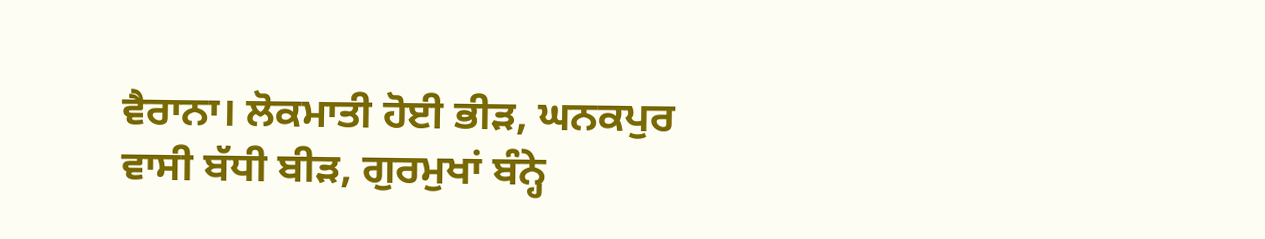ਵੈਰਾਨਾ। ਲੋਕਮਾਤੀ ਹੋਈ ਭੀੜ, ਘਨਕਪੁਰ ਵਾਸੀ ਬੱਧੀ ਬੀੜ, ਗੁਰਮੁਖਾਂ ਬੰਨ੍ਹੇ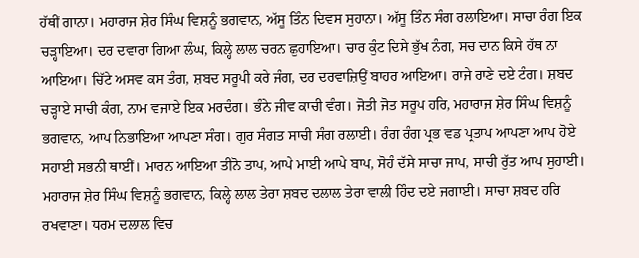ਹੱਥੀਂ ਗਾਨਾ। ਮਹਾਰਾਜ ਸ਼ੇਰ ਸਿੰਘ ਵਿਸ਼ਨੂੰ ਭਗਵਾਨ, ਅੱਸੂ ਤਿੰਨ ਦਿਵਸ ਸੁਹਾਨਾ। ਅੱਸੂ ਤਿੰਨ ਸੰਗ ਰਲਾਇਆ। ਸਾਚਾ ਰੰਗ ਇਕ ਚੜ੍ਹਾਇਆ। ਦਰ ਦਵਾਰਾ ਗਿਆ ਲੰਘ, ਕਿਲ੍ਹੇ ਲਾਲ ਚਰਨ ਛੁਹਾਇਆ। ਚਾਰ ਕੁੰਟ ਦਿਸੇ ਭੁੱਖ ਨੰਗ, ਸਚ ਦਾਨ ਕਿਸੇ ਹੱਥ ਨਾ ਆਇਆ। ਚਿੱਟੇ ਅਸਵ ਕਸ ਤੰਗ, ਸ਼ਬਦ ਸਰੂਪੀ ਕਰੇ ਜੰਗ, ਦਰ ਦਰਵਾਜ਼ਿਉਂ ਬਾਹਰ ਆਇਆ। ਰਾਜੇ ਰਾਣੇ ਦਏ ਟੰਗ। ਸ਼ਬਦ ਚੜ੍ਹਾਏ ਸਾਚੀ ਕੰਗ, ਨਾਮ ਵਜਾਏ ਇਕ ਮਰਦੰਗ। ਭੰਨੇ ਜੀਵ ਕਾਚੀ ਵੰਗ। ਜੋਤੀ ਜੋਤ ਸਰੂਪ ਹਰਿ, ਮਹਾਰਾਜ ਸ਼ੇਰ ਸਿੰਘ ਵਿਸ਼ਨੂੰ ਭਗਵਾਨ, ਆਪ ਨਿਭਾਇਆ ਆਪਣਾ ਸੰਗ। ਗੁਰ ਸੰਗਤ ਸਾਚੀ ਸੰਗ ਰਲਾਈ। ਰੰਗ ਰੰਗ ਪ੍ਰਭ ਵਡ ਪ੍ਰਤਾਪ ਆਪਣਾ ਆਪ ਹੋਏ ਸਹਾਈ ਸਭਨੀ ਥਾਈਂ। ਮਾਰਨ ਆਇਆ ਤੀਨੋ ਤਾਪ, ਆਪੇ ਮਾਈ ਆਪੇ ਬਾਪ, ਸੋਹੰ ਦੱਸੇ ਸਾਚਾ ਜਾਪ, ਸਾਚੀ ਰੁੱਤ ਆਪ ਸੁਹਾਈ। ਮਹਾਰਾਜ ਸ਼ੇਰ ਸਿੰਘ ਵਿਸ਼ਨੂੰ ਭਗਵਾਨ, ਕਿਲ੍ਹੇ ਲਾਲ ਤੇਰਾ ਸ਼ਬਦ ਦਲਾਲ ਤੇਰਾ ਵਾਲੀ ਹਿੰਦ ਦਏ ਜਗਾਈ। ਸਾਚਾ ਸ਼ਬਦ ਹਰਿ ਰਖਵਾਣਾ। ਧਰਮ ਦਲਾਲ ਵਿਚ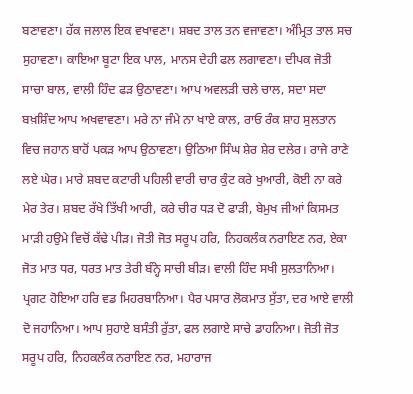ਬਣਾਵਣਾ। ਹੱਕ ਜਲਾਲ ਇਕ ਵਖਾਵਣਾ। ਸ਼ਬਦ ਤਾਲ ਤਨ ਵਜਾਵਣਾ। ਅੰਮ੍ਰਿਤ ਤਾਲ ਸਚ ਸੁਹਾਵਣਾ। ਕਾਇਆ ਬੂਟਾ ਇਕ ਪਾਲ, ਮਾਨਸ ਦੇਹੀ ਫਲ ਲਗਾਵਣਾ। ਦੀਪਕ ਜੋਤੀ ਸਾਚਾ ਬਾਲ, ਵਾਲੀ ਹਿੰਦ ਫੜ ਉਠਾਵਣਾ। ਆਪ ਅਵਲੜੀ ਚਲੇ ਚਾਲ, ਸਦਾ ਸਦਾ ਬਖ਼ਸ਼ਿੰਦ ਆਪ ਅਖਵਾਵਣਾ। ਮਰੇ ਨਾ ਜੰਮੇ ਨਾ ਖਾਏ ਕਾਲ, ਰਾਓ ਰੰਕ ਸ਼ਾਹ ਸੁਲਤਾਨ ਵਿਚ ਜਹਾਨ ਬਾਹੋਂ ਪਕੜ ਆਪ ਉਠਾਵਣਾ। ਉਠਿਆ ਸਿੰਘ ਸ਼ੇਰ ਸ਼ੇਰ ਦਲੇਰ। ਰਾਜੇ ਰਾਣੇ ਲਏ ਘੇਰ। ਮਾਰੇ ਸ਼ਬਦ ਕਟਾਰੀ ਪਹਿਲੀ ਵਾਰੀ ਚਾਰ ਕੁੰਟ ਕਰੇ ਖੁਆਰੀ, ਕੋਈ ਨਾ ਕਰੇ ਮੇਰ ਤੇਰ। ਸ਼ਬਦ ਰੱਖੇ ਤਿੱਖੀ ਆਰੀ, ਕਰੇ ਚੀਰ ਧੜ ਦੋ ਫਾੜੀ, ਬੇਮੁਖ ਜੀਆਂ ਕਿਸਮਤ ਮਾੜੀ ਹਉਮੇ ਵਿਚੋਂ ਕੱਢੇ ਪੀੜ। ਜੋਤੀ ਜੋਤ ਸਰੂਪ ਹਰਿ, ਨਿਹਕਲੰਕ ਨਰਾਇਣ ਨਰ, ਏਕਾ ਜੋਤ ਮਾਤ ਧਰ, ਧਰਤ ਮਾਤ ਤੇਰੀ ਬੰਨ੍ਹੇ ਸਾਚੀ ਬੀੜ। ਵਾਲੀ ਹਿੰਦ ਸਖੀ ਸੁਲਤਾਨਿਆ। ਪ੍ਰਗਟ ਹੋਇਆ ਹਰਿ ਵਡ ਮਿਹਰਬਾਨਿਆ। ਪੈਰ ਪਸਾਰ ਲੋਕਮਾਤ ਸੁੱਤਾ, ਦਰ ਆਏ ਵਾਲੀ ਦੋ ਜਹਾਨਿਆ। ਆਪ ਸੁਹਾਏ ਬਸੰਤੀ ਰੁੱਤਾ, ਫਲ ਲਗਾਏ ਸਾਚੇ ਡਾਹਨਿਆ। ਜੋਤੀ ਜੋਤ ਸਰੂਪ ਹਰਿ, ਨਿਹਕਲੰਕ ਨਰਾਇਣ ਨਰ, ਮਹਾਰਾਜ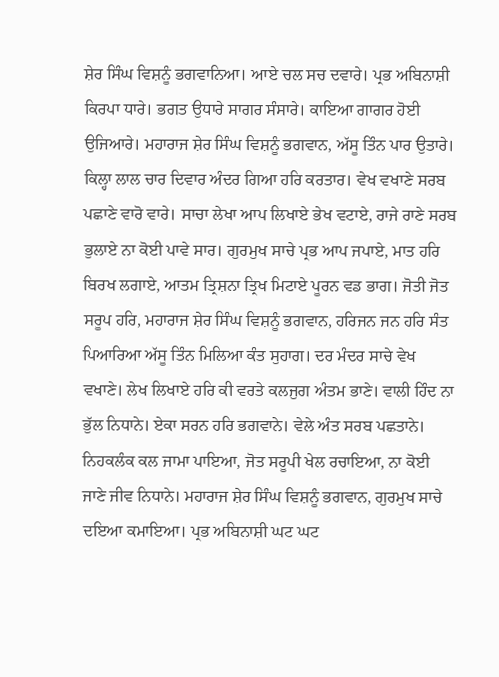ਸ਼ੇਰ ਸਿੰਘ ਵਿਸ਼ਨੂੰ ਭਗਵਾਨਿਆ। ਆਏ ਚਲ ਸਚ ਦਵਾਰੇ। ਪ੍ਰਭ ਅਬਿਨਾਸ਼ੀ ਕਿਰਪਾ ਧਾਰੇ। ਭਗਤ ਉਧਾਰੇ ਸਾਗਰ ਸੰਸਾਰੇ। ਕਾਇਆ ਗਾਗਰ ਹੋਈ ਉਜਿਆਰੇ। ਮਹਾਰਾਜ ਸ਼ੇਰ ਸਿੰਘ ਵਿਸ਼ਨੂੰ ਭਗਵਾਨ, ਅੱਸੂ ਤਿੰਨ ਪਾਰ ਉਤਾਰੇ। ਕਿਲ੍ਹਾ ਲਾਲ ਚਾਰ ਦਿਵਾਰ ਅੰਦਰ ਗਿਆ ਹਰਿ ਕਰਤਾਰ। ਵੇਖ ਵਖਾਣੇ ਸਰਬ ਪਛਾਣੇ ਵਾਰੋ ਵਾਰੇ। ਸਾਚਾ ਲੇਖਾ ਆਪ ਲਿਖਾਏ ਭੇਖ ਵਟਾਏ, ਰਾਜੇ ਰਾਣੇ ਸਰਬ ਭੁਲਾਏ ਨਾ ਕੋਈ ਪਾਵੇ ਸਾਰ। ਗੁਰਮੁਖ ਸਾਚੇ ਪ੍ਰਭ ਆਪ ਜਪਾਏ, ਮਾਤ ਹਰਿ ਬਿਰਖ ਲਗਾਏ, ਆਤਮ ਤ੍ਰਿਸ਼ਨਾ ਤ੍ਰਿਖ ਮਿਟਾਏ ਪੂਰਨ ਵਡ ਭਾਗ। ਜੋਤੀ ਜੋਤ ਸਰੂਪ ਹਰਿ, ਮਹਾਰਾਜ ਸ਼ੇਰ ਸਿੰਘ ਵਿਸ਼ਨੂੰ ਭਗਵਾਨ, ਹਰਿਜਨ ਜਨ ਹਰਿ ਸੰਤ ਪਿਆਰਿਆ ਅੱਸੂ ਤਿੰਨ ਮਿਲਿਆ ਕੰਤ ਸੁਹਾਗ। ਦਰ ਮੰਦਰ ਸਾਚੇ ਵੇਖ ਵਖਾਣੇ। ਲੇਖ ਲਿਖਾਏ ਹਰਿ ਕੀ ਵਰਤੇ ਕਲਜੁਗ ਅੰਤਮ ਭਾਣੇ। ਵਾਲੀ ਹਿੰਦ ਨਾ ਭੁੱਲ ਨਿਧਾਨੇ। ਏਕਾ ਸਰਨ ਹਰਿ ਭਗਵਾਨੇ। ਵੇਲੇ ਅੰਤ ਸਰਬ ਪਛਤਾਨੇ। ਨਿਹਕਲੰਕ ਕਲ ਜਾਮਾ ਪਾਇਆ, ਜੋਤ ਸਰੂਪੀ ਖੇਲ ਰਚਾਇਆ, ਨਾ ਕੋਈ ਜਾਣੇ ਜੀਵ ਨਿਧਾਨੇ। ਮਹਾਰਾਜ ਸ਼ੇਰ ਸਿੰਘ ਵਿਸ਼ਨੂੰ ਭਗਵਾਨ, ਗੁਰਮੁਖ ਸਾਚੇ ਦਇਆ ਕਮਾਇਆ। ਪ੍ਰਭ ਅਬਿਨਾਸ਼ੀ ਘਟ ਘਟ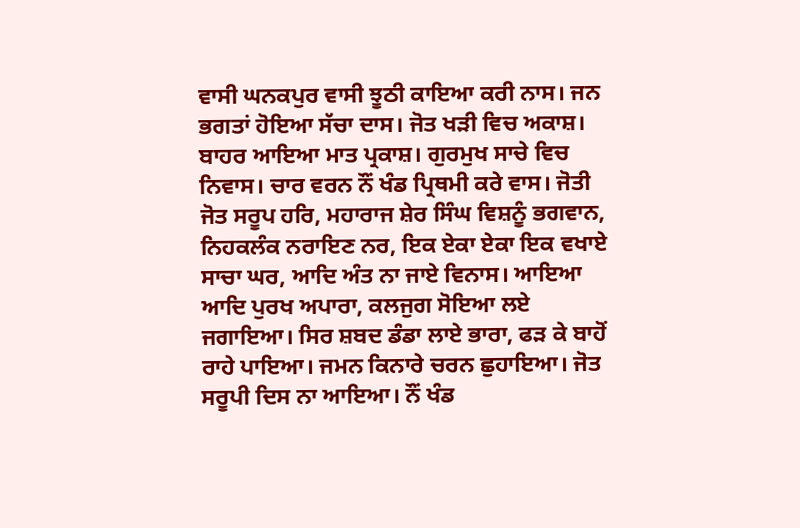ਵਾਸੀ ਘਨਕਪੁਰ ਵਾਸੀ ਝੂਠੀ ਕਾਇਆ ਕਰੀ ਨਾਸ। ਜਨ ਭਗਤਾਂ ਹੋਇਆ ਸੱਚਾ ਦਾਸ। ਜੋਤ ਖੜੀ ਵਿਚ ਅਕਾਸ਼। ਬਾਹਰ ਆਇਆ ਮਾਤ ਪ੍ਰਕਾਸ਼। ਗੁਰਮੁਖ ਸਾਚੇ ਵਿਚ ਨਿਵਾਸ। ਚਾਰ ਵਰਨ ਨੌਂ ਖੰਡ ਪ੍ਰਿਥਮੀ ਕਰੇ ਵਾਸ। ਜੋਤੀ ਜੋਤ ਸਰੂਪ ਹਰਿ, ਮਹਾਰਾਜ ਸ਼ੇਰ ਸਿੰਘ ਵਿਸ਼ਨੂੰ ਭਗਵਾਨ, ਨਿਹਕਲੰਕ ਨਰਾਇਣ ਨਰ, ਇਕ ਏਕਾ ਏਕਾ ਇਕ ਵਖਾਏ ਸਾਚਾ ਘਰ, ਆਦਿ ਅੰਤ ਨਾ ਜਾਏ ਵਿਨਾਸ। ਆਇਆ ਆਦਿ ਪੁਰਖ ਅਪਾਰਾ, ਕਲਜੁਗ ਸੋਇਆ ਲਏ ਜਗਾਇਆ। ਸਿਰ ਸ਼ਬਦ ਡੰਡਾ ਲਾਏ ਭਾਰਾ, ਫੜ ਕੇ ਬਾਹੋਂ ਰਾਹੇ ਪਾਇਆ। ਜਮਨ ਕਿਨਾਰੇ ਚਰਨ ਛੁਹਾਇਆ। ਜੋਤ ਸਰੂਪੀ ਦਿਸ ਨਾ ਆਇਆ। ਨੌਂ ਖੰਡ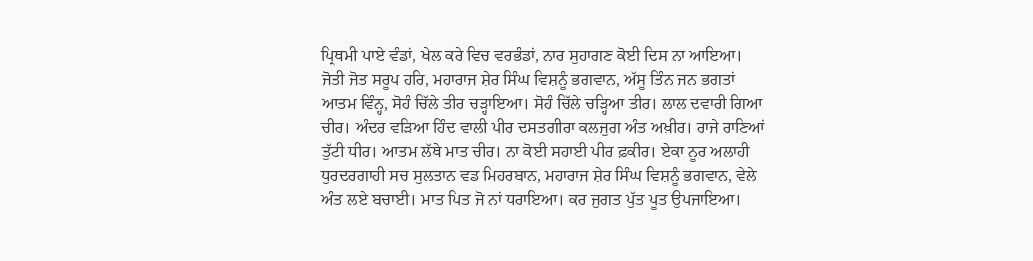ਪ੍ਰਿਥਮੀ ਪਾਏ ਵੰਡਾਂ, ਖੇਲ ਕਰੇ ਵਿਚ ਵਰਭੰਡਾਂ, ਨਾਰ ਸੁਹਾਗਣ ਕੋਈ ਦਿਸ ਨਾ ਆਇਆ। ਜੋਤੀ ਜੋਤ ਸਰੂਪ ਹਰਿ, ਮਹਾਰਾਜ ਸ਼ੇਰ ਸਿੰਘ ਵਿਸ਼ਨੂੰ ਭਗਵਾਨ, ਅੱਸੂ ਤਿੰਨ ਜਨ ਭਗਤਾਂ ਆਤਮ ਵਿੰਨ੍ਹ, ਸੋਹੰ ਚਿੱਲੇ ਤੀਰ ਚੜ੍ਹਾਇਆ। ਸੋਹੰ ਚਿੱਲੇ ਚੜ੍ਹਿਆ ਤੀਰ। ਲਾਲ ਦਵਾਰੀ ਗਿਆ ਚੀਰ। ਅੰਦਰ ਵੜਿਆ ਹਿੰਦ ਵਾਲੀ ਪੀਰ ਦਸਤਗੀਰਾ ਕਲਜੁਗ ਅੰਤ ਅਖ਼ੀਰ। ਰਾਜੇ ਰਾਣਿਆਂ ਤੁੱਟੀ ਧੀਰ। ਆਤਮ ਲੱਥੇ ਮਾਤ ਚੀਰ। ਨਾ ਕੋਈ ਸਹਾਈ ਪੀਰ ਫ਼ਕੀਰ। ਏਕਾ ਨੂਰ ਅਲਾਹੀ ਧੁਰਦਰਗਾਹੀ ਸਚ ਸੁਲਤਾਨ ਵਡ ਮਿਹਰਬਾਨ, ਮਹਾਰਾਜ ਸ਼ੇਰ ਸਿੰਘ ਵਿਸ਼ਨੂੰ ਭਗਵਾਨ, ਵੇਲੇ ਅੰਤ ਲਏ ਬਚਾਈ। ਮਾਤ ਪਿਤ ਜੋ ਨਾਂ ਧਰਾਇਆ। ਕਰ ਜੁਗਤ ਪੁੱਤ ਪੂਤ ਉਪਜਾਇਆ।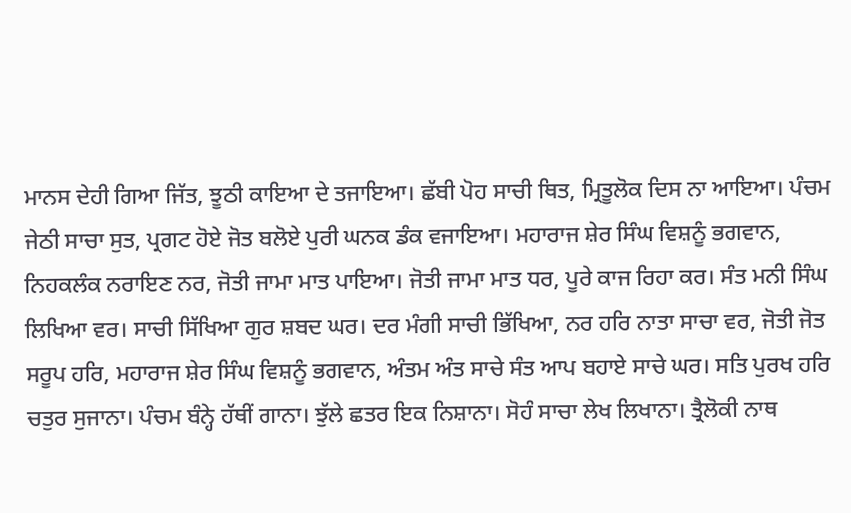ਮਾਨਸ ਦੇਹੀ ਗਿਆ ਜਿੱਤ, ਝੂਠੀ ਕਾਇਆ ਦੇ ਤਜਾਇਆ। ਛੱਬੀ ਪੋਹ ਸਾਚੀ ਥਿਤ, ਮ੍ਰਿਤੂਲੋਕ ਦਿਸ ਨਾ ਆਇਆ। ਪੰਚਮ ਜੇਠੀ ਸਾਚਾ ਸੁਤ, ਪ੍ਰਗਟ ਹੋਏ ਜੋਤ ਬਲੋਏ ਪੁਰੀ ਘਨਕ ਡੰਕ ਵਜਾਇਆ। ਮਹਾਰਾਜ ਸ਼ੇਰ ਸਿੰਘ ਵਿਸ਼ਨੂੰ ਭਗਵਾਨ, ਨਿਹਕਲੰਕ ਨਰਾਇਣ ਨਰ, ਜੋਤੀ ਜਾਮਾ ਮਾਤ ਪਾਇਆ। ਜੋਤੀ ਜਾਮਾ ਮਾਤ ਧਰ, ਪੂਰੇ ਕਾਜ ਰਿਹਾ ਕਰ। ਸੰਤ ਮਨੀ ਸਿੰਘ ਲਿਖਿਆ ਵਰ। ਸਾਚੀ ਸਿੱਖਿਆ ਗੁਰ ਸ਼ਬਦ ਘਰ। ਦਰ ਮੰਗੀ ਸਾਚੀ ਭਿੱਖਿਆ, ਨਰ ਹਰਿ ਨਾਤਾ ਸਾਚਾ ਵਰ, ਜੋਤੀ ਜੋਤ ਸਰੂਪ ਹਰਿ, ਮਹਾਰਾਜ ਸ਼ੇਰ ਸਿੰਘ ਵਿਸ਼ਨੂੰ ਭਗਵਾਨ, ਅੰਤਮ ਅੰਤ ਸਾਚੇ ਸੰਤ ਆਪ ਬਹਾਏ ਸਾਚੇ ਘਰ। ਸਤਿ ਪੁਰਖ ਹਰਿ ਚਤੁਰ ਸੁਜਾਨਾ। ਪੰਚਮ ਬੰਨ੍ਹੇ ਹੱਥੀਂ ਗਾਨਾ। ਝੁੱਲੇ ਛਤਰ ਇਕ ਨਿਸ਼ਾਨਾ। ਸੋਹੰ ਸਾਚਾ ਲੇਖ ਲਿਖਾਨਾ। ਤ੍ਰੈਲੋਕੀ ਨਾਥ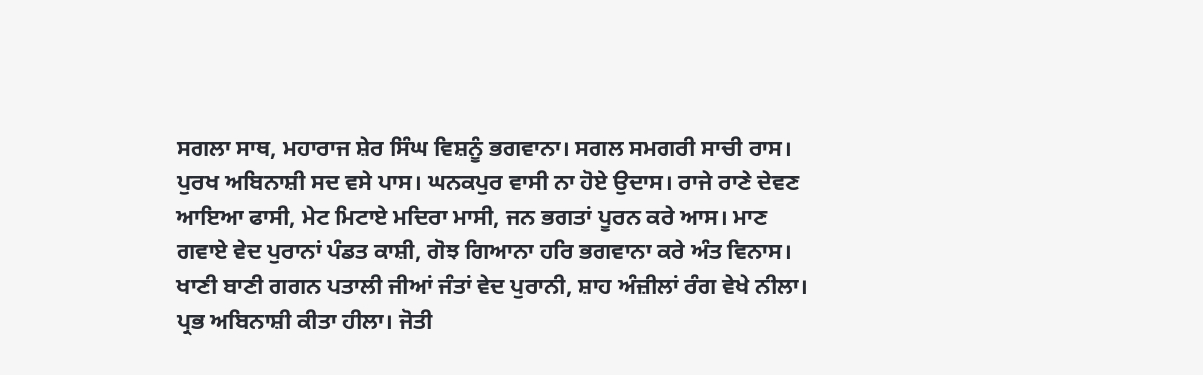ਸਗਲਾ ਸਾਥ, ਮਹਾਰਾਜ ਸ਼ੇਰ ਸਿੰਘ ਵਿਸ਼ਨੂੰ ਭਗਵਾਨਾ। ਸਗਲ ਸਮਗਰੀ ਸਾਚੀ ਰਾਸ। ਪੁਰਖ ਅਬਿਨਾਸ਼ੀ ਸਦ ਵਸੇ ਪਾਸ। ਘਨਕਪੁਰ ਵਾਸੀ ਨਾ ਹੋਏ ਉਦਾਸ। ਰਾਜੇ ਰਾਣੇ ਦੇਵਣ ਆਇਆ ਫਾਸੀ, ਮੇਟ ਮਿਟਾਏ ਮਦਿਰਾ ਮਾਸੀ, ਜਨ ਭਗਤਾਂ ਪੂਰਨ ਕਰੇ ਆਸ। ਮਾਣ ਗਵਾਏ ਵੇਦ ਪੁਰਾਨਾਂ ਪੰਡਤ ਕਾਸ਼ੀ, ਗੋਝ ਗਿਆਨਾ ਹਰਿ ਭਗਵਾਨਾ ਕਰੇ ਅੰਤ ਵਿਨਾਸ। ਖਾਣੀ ਬਾਣੀ ਗਗਨ ਪਤਾਲੀ ਜੀਆਂ ਜੰਤਾਂ ਵੇਦ ਪੁਰਾਨੀ, ਸ਼ਾਹ ਅੰਜ਼ੀਲਾਂ ਰੰਗ ਵੇਖੇ ਨੀਲਾ। ਪ੍ਰਭ ਅਬਿਨਾਸ਼ੀ ਕੀਤਾ ਹੀਲਾ। ਜੋਤੀ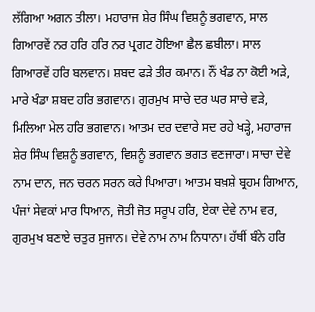ਲੱਗਿਆ ਅਗਨ ਤੀਲਾ। ਮਹਾਰਾਜ ਸ਼ੇਰ ਸਿੰਘ ਵਿਸ਼ਨੂੰ ਭਗਵਾਨ, ਸਾਲ ਗਿਆਰਵੇਂ ਨਰ ਹਰਿ ਹਰਿ ਨਰ ਪ੍ਰਗਟ ਹੋਇਆ ਛੈਲ ਛਬੀਲਾ। ਸਾਲ ਗਿਆਰਵੇਂ ਹਰਿ ਬਲਵਾਨ। ਸ਼ਬਦ ਫੜੇ ਤੀਰ ਕਮਾਨ। ਨੌਂ ਖੰਡ ਨਾ ਕੋਈ ਅੜੇ, ਮਾਰੇ ਖੰਡਾ ਸ਼ਬਦ ਹਰਿ ਭਗਵਾਨ। ਗੁਰਮੁਖ ਸਾਚੇ ਦਰ ਘਰ ਸਾਚੇ ਵੜੇ, ਮਿਲਿਆ ਮੇਲ ਹਰਿ ਭਗਵਾਨ। ਆਤਮ ਦਰ ਦਵਾਰੇ ਸਦ ਰਹੇ ਖੜ੍ਹੇ, ਮਹਾਰਾਜ ਸ਼ੇਰ ਸਿੰਘ ਵਿਸ਼ਨੂੰ ਭਗਵਾਨ, ਵਿਸ਼ਨੂੰ ਭਗਵਾਨ ਭਗਤ ਵਣਜਾਰਾ। ਸਾਚਾ ਦੇਵੇ ਨਾਮ ਦਾਨ, ਜਨ ਚਰਨ ਸਰਨ ਕਰੇ ਪਿਆਰਾ। ਆਤਮ ਬਖ਼ਸ਼ੇ ਬ੍ਰਹਮ ਗਿਆਨ, ਪੰਜਾਂ ਸੇਵਕਾਂ ਮਾਰ ਧਿਆਨ, ਜੋਤੀ ਜੋਤ ਸਰੂਪ ਹਰਿ, ਏਕਾ ਦੇਵੇ ਨਾਮ ਵਰ, ਗੁਰਮੁਖ ਬਣਾਏ ਚਤੁਰ ਸੁਜਾਨ। ਦੇਵੇ ਨਾਮ ਨਾਮ ਨਿਧਾਨਾ। ਹੱਥੀਂ ਬੰਨੇ ਹਰਿ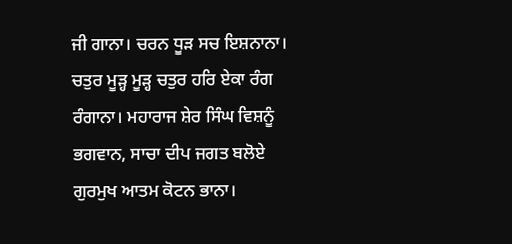ਜੀ ਗਾਨਾ। ਚਰਨ ਧੂੜ ਸਚ ਇਸ਼ਨਾਨਾ। ਚਤੁਰ ਮੂੜ੍ਹ ਮੂੜ੍ਹ ਚਤੁਰ ਹਰਿ ਏਕਾ ਰੰਗ ਰੰਗਾਨਾ। ਮਹਾਰਾਜ ਸ਼ੇਰ ਸਿੰਘ ਵਿਸ਼ਨੂੰ ਭਗਵਾਨ, ਸਾਚਾ ਦੀਪ ਜਗਤ ਬਲੋਏ ਗੁਰਮੁਖ ਆਤਮ ਕੋਟਨ ਭਾਨਾ।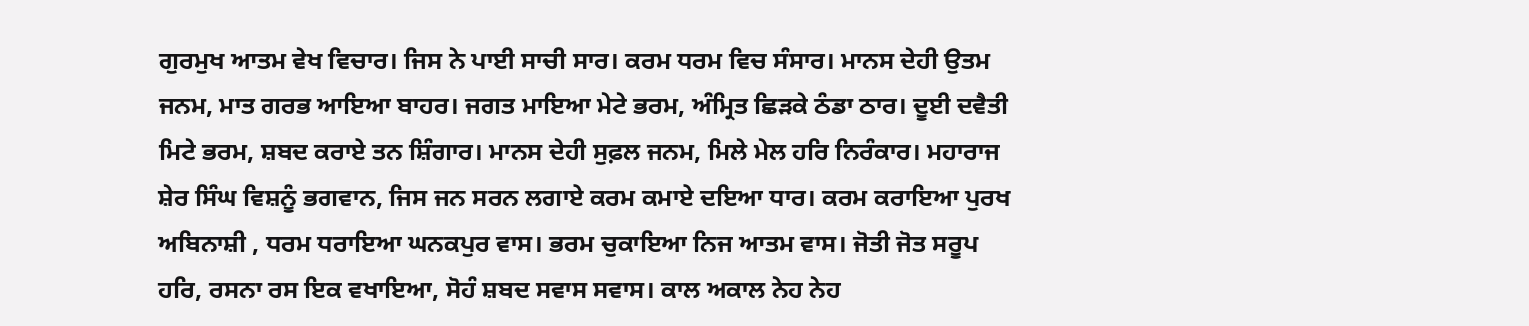ਗੁਰਮੁਖ ਆਤਮ ਵੇਖ ਵਿਚਾਰ। ਜਿਸ ਨੇ ਪਾਈ ਸਾਚੀ ਸਾਰ। ਕਰਮ ਧਰਮ ਵਿਚ ਸੰਸਾਰ। ਮਾਨਸ ਦੇਹੀ ਉਤਮ ਜਨਮ, ਮਾਤ ਗਰਭ ਆਇਆ ਬਾਹਰ। ਜਗਤ ਮਾਇਆ ਮੇਟੇ ਭਰਮ, ਅੰਮ੍ਰਿਤ ਛਿੜਕੇ ਠੰਡਾ ਠਾਰ। ਦੂਈ ਦਵੈਤੀ ਮਿਟੇ ਭਰਮ, ਸ਼ਬਦ ਕਰਾਏ ਤਨ ਸ਼ਿੰਗਾਰ। ਮਾਨਸ ਦੇਹੀ ਸੁਫ਼ਲ ਜਨਮ, ਮਿਲੇ ਮੇਲ ਹਰਿ ਨਿਰੰਕਾਰ। ਮਹਾਰਾਜ ਸ਼ੇਰ ਸਿੰਘ ਵਿਸ਼ਨੂੰ ਭਗਵਾਨ, ਜਿਸ ਜਨ ਸਰਨ ਲਗਾਏ ਕਰਮ ਕਮਾਏ ਦਇਆ ਧਾਰ। ਕਰਮ ਕਰਾਇਆ ਪੁਰਖ ਅਬਿਨਾਸ਼ੀ , ਧਰਮ ਧਰਾਇਆ ਘਨਕਪੁਰ ਵਾਸ। ਭਰਮ ਚੁਕਾਇਆ ਨਿਜ ਆਤਮ ਵਾਸ। ਜੋਤੀ ਜੋਤ ਸਰੂਪ ਹਰਿ, ਰਸਨਾ ਰਸ ਇਕ ਵਖਾਇਆ, ਸੋਹੰ ਸ਼ਬਦ ਸਵਾਸ ਸਵਾਸ। ਕਾਲ ਅਕਾਲ ਨੇਹ ਨੇਹ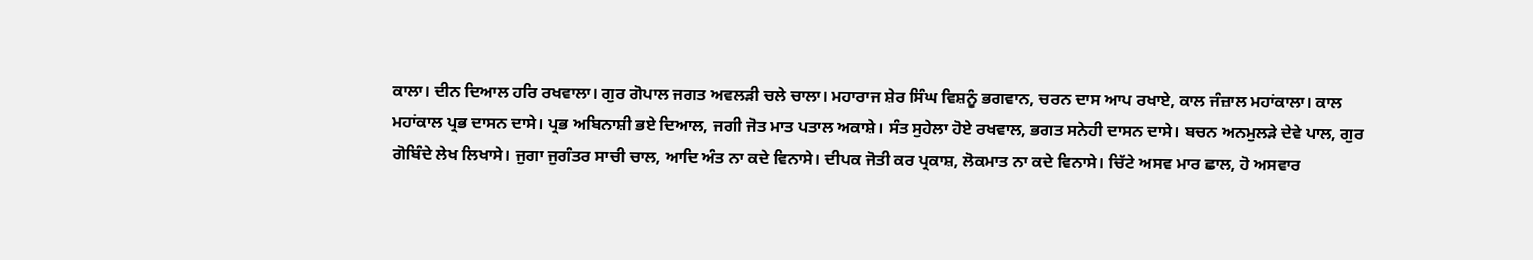ਕਾਲਾ। ਦੀਨ ਦਿਆਲ ਹਰਿ ਰਖਵਾਲਾ। ਗੁਰ ਗੋਪਾਲ ਜਗਤ ਅਵਲੜੀ ਚਲੇ ਚਾਲਾ। ਮਹਾਰਾਜ ਸ਼ੇਰ ਸਿੰਘ ਵਿਸ਼ਨੂੰ ਭਗਵਾਨ, ਚਰਨ ਦਾਸ ਆਪ ਰਖਾਏ, ਕਾਲ ਜੰਜ਼ਾਲ ਮਹਾਂਕਾਲਾ। ਕਾਲ ਮਹਾਂਕਾਲ ਪ੍ਰਭ ਦਾਸਨ ਦਾਸੇ। ਪ੍ਰਭ ਅਬਿਨਾਸ਼ੀ ਭਏ ਦਿਆਲ, ਜਗੀ ਜੋਤ ਮਾਤ ਪਤਾਲ ਅਕਾਸ਼ੇ। ਸੰਤ ਸੁਹੇਲਾ ਹੋਏ ਰਖਵਾਲ, ਭਗਤ ਸਨੇਹੀ ਦਾਸਨ ਦਾਸੇ। ਬਚਨ ਅਨਮੁਲੜੇ ਦੇਵੇ ਪਾਲ, ਗੁਰ ਗੋਬਿੰਦੇ ਲੇਖ ਲਿਖਾਸੇ। ਜੁਗਾ ਜੁਗੰਤਰ ਸਾਚੀ ਚਾਲ, ਆਦਿ ਅੰਤ ਨਾ ਕਦੇ ਵਿਨਾਸੇ। ਦੀਪਕ ਜੋਤੀ ਕਰ ਪ੍ਰਕਾਸ਼, ਲੋਕਮਾਤ ਨਾ ਕਦੇ ਵਿਨਾਸੇ। ਚਿੱਟੇ ਅਸਵ ਮਾਰ ਛਾਲ, ਹੋ ਅਸਵਾਰ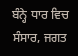ਬੰਨ੍ਹੇ ਧਾਰ ਵਿਚ ਸੰਸਾਰ, ਜਗਤ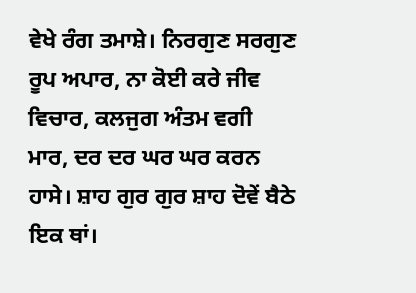ਵੇਖੇ ਰੰਗ ਤਮਾਸ਼ੇ। ਨਿਰਗੁਣ ਸਰਗੁਣ ਰੂਪ ਅਪਾਰ, ਨਾ ਕੋਈ ਕਰੇ ਜੀਵ ਵਿਚਾਰ, ਕਲਜੁਗ ਅੰਤਮ ਵਗੀ ਮਾਰ, ਦਰ ਦਰ ਘਰ ਘਰ ਕਰਨ ਹਾਸੇ। ਸ਼ਾਹ ਗੁਰ ਗੁਰ ਸ਼ਾਹ ਦੋਵੇਂ ਬੈਠੇ ਇਕ ਥਾਂ।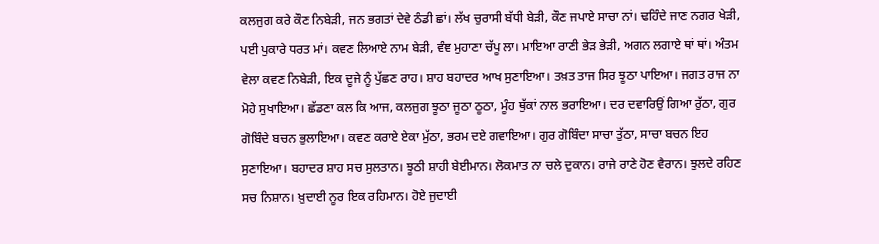ਕਲਜੁਗ ਕਰੇ ਕੌਣ ਨਿਬੇੜੀ, ਜਨ ਭਗਤਾਂ ਦੇਵੇ ਠੰਡੀ ਛਾਂ। ਲੱਖ ਚੁਰਾਸੀ ਬੱਧੀ ਬੇੜੀ, ਕੌਣ ਜਪਾਏ ਸਾਚਾ ਨਾਂ। ਢਹਿੰਦੇ ਜਾਣ ਨਗਰ ਖੇੜੀ, ਪਈ ਪੁਕਾਰੇ ਧਰਤ ਮਾਂ। ਕਵਣ ਲਿਆਏ ਨਾਮ ਬੇੜੀ, ਵੰਞ ਮੁਹਾਣਾ ਚੱਪੂ ਲਾ। ਮਾਇਆ ਰਾਣੀ ਭੇੜ ਭੇੜੀ, ਅਗਨ ਲਗਾਏ ਥਾਂ ਥਾਂ। ਅੰਤਮ ਵੇਲਾ ਕਵਣ ਨਿਬੇੜੀ, ਇਕ ਦੂਜੇ ਨੂੰ ਪੁੱਛਣ ਰਾਹ। ਸ਼ਾਹ ਬਹਾਦਰ ਆਖ ਸੁਣਾਇਆ। ਤਖ਼ਤ ਤਾਜ ਸਿਰ ਝੂਠਾ ਪਾਇਆ। ਜਗਤ ਰਾਜ ਨਾ ਮੋਹੇ ਸੁਖਾਇਆ। ਛੱਡਣਾ ਕਲ ਕਿ ਆਜ, ਕਲਜੁਗ ਝੂਠਾ ਜੂਠਾ ਠੂਠਾ, ਮੂੰਹ ਥੁੱਕਾਂ ਨਾਲ ਭਰਾਇਆ। ਦਰ ਦਵਾਰਿਉਂ ਗਿਆ ਰੁੱਠਾ, ਗੁਰ ਗੋਬਿੰਦੇ ਬਚਨ ਭੁਲਾਇਆ। ਕਵਣ ਕਰਾਏ ਏਕਾ ਮੁੱਠਾ, ਭਰਮ ਦਏ ਗਵਾਇਆ। ਗੁਰ ਗੋਬਿੰਦਾ ਸਾਚਾ ਤੁੱਠਾ, ਸਾਚਾ ਬਚਨ ਇਹ ਸੁਣਾਇਆ। ਬਹਾਦਰ ਸ਼ਾਹ ਸਚ ਸੁਲਤਾਨ। ਝੂਠੀ ਸ਼ਾਹੀ ਬੇਈਮਾਨ। ਲੋਕਮਾਤ ਨਾ ਚਲੇ ਦੁਕਾਨ। ਰਾਜੇ ਰਾਣੇ ਹੋਣ ਵੈਰਾਨ। ਝੁਲਦੇ ਰਹਿਣ ਸਚ ਨਿਸ਼ਾਨ। ਖ਼ੁਦਾਈ ਨੂਰ ਇਕ ਰਹਿਮਾਨ। ਹੋਏ ਜੁਦਾਈ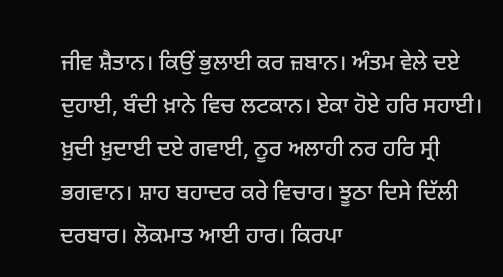ਜੀਵ ਸ਼ੈਤਾਨ। ਕਿਉਂ ਭੁਲਾਈ ਕਰ ਜ਼ਬਾਨ। ਅੰਤਮ ਵੇਲੇ ਦਏ ਦੁਹਾਈ, ਬੰਦੀ ਖ਼ਾਨੇ ਵਿਚ ਲਟਕਾਨ। ਏਕਾ ਹੋਏ ਹਰਿ ਸਹਾਈ। ਖ਼ੁਦੀ ਖ਼ੁਦਾਈ ਦਏ ਗਵਾਈ, ਨੂਰ ਅਲਾਹੀ ਨਰ ਹਰਿ ਸ੍ਰੀ ਭਗਵਾਨ। ਸ਼ਾਹ ਬਹਾਦਰ ਕਰੇ ਵਿਚਾਰ। ਝੂਠਾ ਦਿਸੇ ਦਿੱਲੀ ਦਰਬਾਰ। ਲੋਕਮਾਤ ਆਈ ਹਾਰ। ਕਿਰਪਾ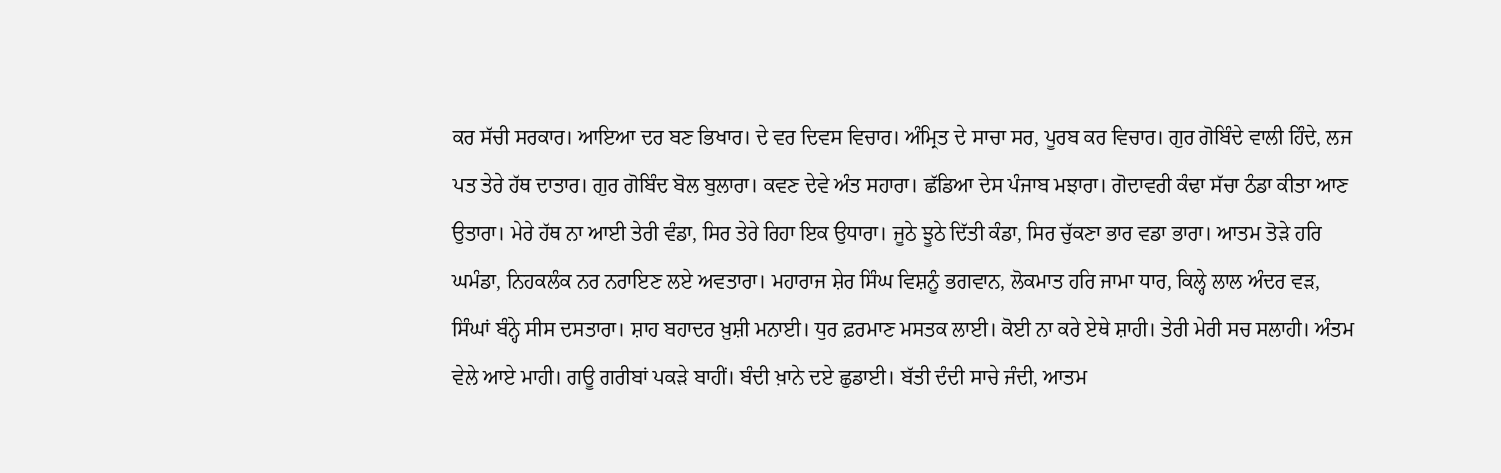ਕਰ ਸੱਚੀ ਸਰਕਾਰ। ਆਇਆ ਦਰ ਬਣ ਭਿਖਾਰ। ਦੇ ਵਰ ਦਿਵਸ ਵਿਚਾਰ। ਅੰਮ੍ਰਿਤ ਦੇ ਸਾਚਾ ਸਰ, ਪੂਰਬ ਕਰ ਵਿਚਾਰ। ਗੁਰ ਗੋਬਿੰਦੇ ਵਾਲੀ ਹਿੰਦੇ, ਲਜ ਪਤ ਤੇਰੇ ਹੱਥ ਦਾਤਾਰ। ਗੁਰ ਗੋਬਿੰਦ ਬੋਲ ਬੁਲਾਰਾ। ਕਵਣ ਦੇਵੇ ਅੰਤ ਸਹਾਰਾ। ਛੱਡਿਆ ਦੇਸ ਪੰਜਾਬ ਮਝਾਰਾ। ਗੋਦਾਵਰੀ ਕੰਢਾ ਸੱਚਾ ਠੰਡਾ ਕੀਤਾ ਆਣ ਉਤਾਰਾ। ਮੇਰੇ ਹੱਥ ਨਾ ਆਈ ਤੇਰੀ ਵੰਡਾ, ਸਿਰ ਤੇਰੇ ਰਿਹਾ ਇਕ ਉਧਾਰਾ। ਜੂਠੇ ਝੂਠੇ ਦਿੱਤੀ ਕੰਡਾ, ਸਿਰ ਚੁੱਕਣਾ ਭਾਰ ਵਡਾ ਭਾਰਾ। ਆਤਮ ਤੋੜੇ ਹਰਿ ਘਮੰਡਾ, ਨਿਹਕਲੰਕ ਨਰ ਨਰਾਇਣ ਲਏ ਅਵਤਾਰਾ। ਮਹਾਰਾਜ ਸ਼ੇਰ ਸਿੰਘ ਵਿਸ਼ਨੂੰ ਭਗਵਾਨ, ਲੋਕਮਾਤ ਹਰਿ ਜਾਮਾ ਧਾਰ, ਕਿਲ੍ਹੇ ਲਾਲ ਅੰਦਰ ਵੜ, ਸਿੰਘਾਂ ਬੰਨ੍ਹੇ ਸੀਸ ਦਸਤਾਰਾ। ਸ਼ਾਹ ਬਹਾਦਰ ਖ਼ੁਸ਼ੀ ਮਨਾਈ। ਧੁਰ ਫ਼ਰਮਾਣ ਮਸਤਕ ਲਾਈ। ਕੋਈ ਨਾ ਕਰੇ ਏਥੇ ਸ਼ਾਹੀ। ਤੇਰੀ ਮੇਰੀ ਸਚ ਸਲਾਹੀ। ਅੰਤਮ ਵੇਲੇ ਆਏ ਮਾਹੀ। ਗਊ ਗਰੀਬਾਂ ਪਕੜੇ ਬਾਹੀਂ। ਬੰਦੀ ਖ਼ਾਨੇ ਦਏ ਛੁਡਾਈ। ਬੱਤੀ ਦੰਦੀ ਸਾਚੇ ਜੰਦੀ, ਆਤਮ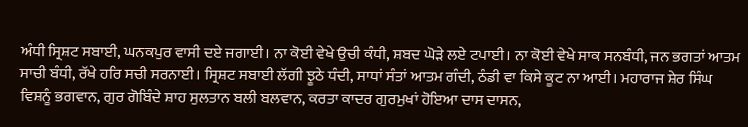ਅੰਧੀ ਸ੍ਰਿਸ਼ਟ ਸਬਾਈ, ਘਨਕਪੁਰ ਵਾਸੀ ਦਏ ਜਗਾਈ। ਨਾ ਕੋਈ ਵੇਖੇ ਉਚੀ ਕੰਧੀ, ਸ਼ਬਦ ਘੋੜੇ ਲਏ ਟਪਾਈ। ਨਾ ਕੋਈ ਵੇਖੇ ਸਾਕ ਸਨਬੰਧੀ, ਜਨ ਭਗਤਾਂ ਆਤਮ ਸਾਚੀ ਬੰਧੀ, ਰੱਖੇ ਹਰਿ ਸਚੀ ਸਰਨਾਈ। ਸ੍ਰਿਸ਼ਟ ਸਬਾਈ ਲੱਗੀ ਝੂਠੇ ਧੰਦੀ, ਸਾਧਾਂ ਸੰਤਾਂ ਆਤਮ ਗੰਦੀ, ਠੰਡੀ ਵਾ ਕਿਸੇ ਕੂਟ ਨਾ ਆਈ। ਮਹਾਰਾਜ ਸ਼ੇਰ ਸਿੰਘ ਵਿਸ਼ਨੂੰ ਭਗਵਾਨ, ਗੁਰ ਗੋਬਿੰਦੇ ਸ਼ਾਹ ਸੁਲਤਾਨ ਬਲੀ ਬਲਵਾਨ, ਕਰਤਾ ਕਾਦਰ ਗੁਰਮੁਖਾਂ ਹੋਇਆ ਦਾਸ ਦਾਸਨ,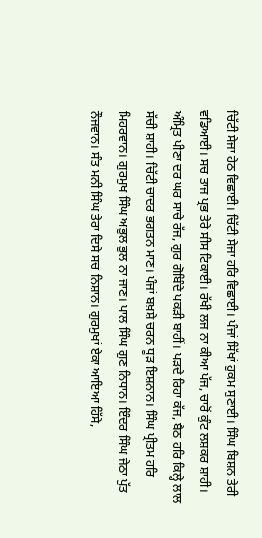ਚਿੱਟੀ ਸੇਜਾ ਹੇਠ ਵਿਛਾਈ। ਚਿੱਟੀ ਸੇਜਾ ਹਰਿ ਵਿਛਾਈ। ਪੰਜਾਂ ਸਿੱਖਾਂ ਹੁਕਮ ਸੁਣਾਈ। ਸਿੰਘ ਬਿਸ਼ਨ ਤੇਰੀ ਵਡਿਆਈ। ਸਚ ਤਾਜ ਪ੍ਰਭ ਤੇਰੇ ਸੀਸ ਟਿਕਾਈ। ਰੱਖੀ ਲਜ ਨਾ ਕੀਆ ਪੱਜ, ਚਾਰੋਂ ਕੁੰਟ ਲਸ਼ਕਰ ਸ਼ਾਹੀ। ਅੰਮ੍ਰਿਤ ਪੀਣਾ ਦਰ ਘਰ ਸਾਚੇ ਰੱਜ, ਗੁਰ ਗੋਬਿੰਦੇ ਪਕੜੀ ਬਾਹੀਂ। ਪੜਦੇ ਰਿਹਾ ਕੱਜ, ਬੈਠ ਹਰਿ ਕਿਲ੍ਹੇ ਲਾਲ ਸੱਚੀ ਸ਼ਾਹੀ। ਚਿੱਟੀ ਚਾਦਰ ਭਗਤਨ ਮਾਣ। ਪੰਜਾਂ ਬਖ਼ਸ਼ੇ ਚਰਨ ਧੂੜ ਇਸ਼ਨਾਨ। ਸਿੰਘ ਪ੍ਰੀਤਮ ਹਰਿ ਮਿਹਰਵਾਨ। ਗੁਰਮੁਖ ਸਿੰਘ ਅਭੁਲ ਭੁਲ ਨਾ ਜਾਣ। ਪਾਲ ਸਿੰਘ ਗੁਣ ਨਿਧਾਨ। ਇੰਦਰ ਸਿੰਘ ਜੇਠਾ ਪੁੱਤ ਨੌਜਵਾਨ। ਸੰਤ ਮਨੀ ਸਿੰਘ ਤੇਰਾ ਦਿਸੇ ਸਚ ਨਿਸ਼ਾਨ। ਗੁਰਮੁਖਾਂ ਏਕਾ ਆਇਆ ਹਿੱਸੇ,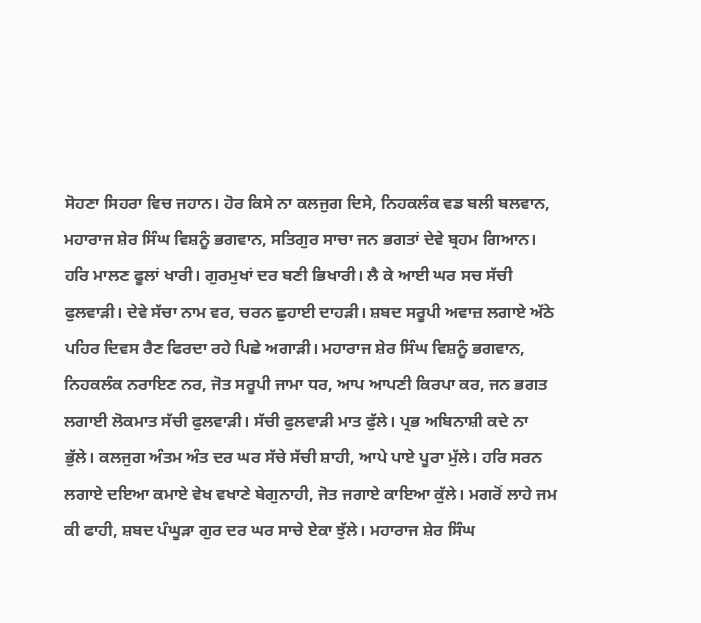ਸੋਹਣਾ ਸਿਹਰਾ ਵਿਚ ਜਹਾਨ। ਹੋਰ ਕਿਸੇ ਨਾ ਕਲਜੁਗ ਦਿਸੇ, ਨਿਹਕਲੰਕ ਵਡ ਬਲੀ ਬਲਵਾਨ, ਮਹਾਰਾਜ ਸ਼ੇਰ ਸਿੰਘ ਵਿਸ਼ਨੂੰ ਭਗਵਾਨ, ਸਤਿਗੁਰ ਸਾਚਾ ਜਨ ਭਗਤਾਂ ਦੇਵੇ ਬ੍ਰਹਮ ਗਿਆਨ। ਹਰਿ ਮਾਲਣ ਫੂਲਾਂ ਖਾਰੀ। ਗੁਰਮੁਖਾਂ ਦਰ ਬਣੀ ਭਿਖਾਰੀ। ਲੈ ਕੇ ਆਈ ਘਰ ਸਚ ਸੱਚੀ ਫੁਲਵਾੜੀ। ਦੇਵੇ ਸੱਚਾ ਨਾਮ ਵਰ, ਚਰਨ ਛੁਹਾਈ ਦਾਹੜੀ। ਸ਼ਬਦ ਸਰੂਪੀ ਅਵਾਜ਼ ਲਗਾਏ ਅੱਠੇ ਪਹਿਰ ਦਿਵਸ ਰੈਣ ਫਿਰਦਾ ਰਹੇ ਪਿਛੇ ਅਗਾੜੀ। ਮਹਾਰਾਜ ਸ਼ੇਰ ਸਿੰਘ ਵਿਸ਼ਨੂੰ ਭਗਵਾਨ, ਨਿਹਕਲੰਕ ਨਰਾਇਣ ਨਰ, ਜੋਤ ਸਰੂਪੀ ਜਾਮਾ ਧਰ, ਆਪ ਆਪਣੀ ਕਿਰਪਾ ਕਰ, ਜਨ ਭਗਤ ਲਗਾਈ ਲੋਕਮਾਤ ਸੱਚੀ ਫੁਲਵਾੜੀ। ਸੱਚੀ ਫੁਲਵਾੜੀ ਮਾਤ ਫੁੱਲੇ। ਪ੍ਰਭ ਅਬਿਨਾਸ਼ੀ ਕਦੇ ਨਾ ਭੁੱਲੇ। ਕਲਜੁਗ ਅੰਤਮ ਅੰਤ ਦਰ ਘਰ ਸੱਚੇ ਸੱਚੀ ਸ਼ਾਹੀ, ਆਪੇ ਪਾਏ ਪੂਰਾ ਮੁੱਲੇ। ਹਰਿ ਸਰਨ ਲਗਾਏ ਦਇਆ ਕਮਾਏ ਵੇਖ ਵਖਾਣੇ ਬੇਗੁਨਾਹੀ, ਜੋਤ ਜਗਾਏ ਕਾਇਆ ਕੁੱਲੇ। ਮਗਰੋਂ ਲਾਹੇ ਜਮ ਕੀ ਫਾਹੀ, ਸ਼ਬਦ ਪੰਘੂੜਾ ਗੁਰ ਦਰ ਘਰ ਸਾਚੇ ਏਕਾ ਝੁੱਲੇ। ਮਹਾਰਾਜ ਸ਼ੇਰ ਸਿੰਘ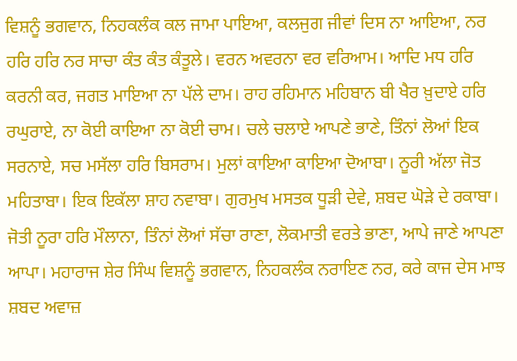ਵਿਸ਼ਨੂੰ ਭਗਵਾਨ, ਨਿਹਕਲੰਕ ਕਲ ਜਾਮਾ ਪਾਇਆ, ਕਲਜੁਗ ਜੀਵਾਂ ਦਿਸ ਨਾ ਆਇਆ, ਨਰ ਹਰਿ ਹਰਿ ਨਰ ਸਾਚਾ ਕੰਤ ਕੰਤ ਕੰਤੂਲੇ। ਵਰਨ ਅਵਰਨਾ ਵਰ ਵਰਿਆਮ। ਆਦਿ ਮਧ ਹਰਿ ਕਰਨੀ ਕਰ, ਜਗਤ ਮਾਇਆ ਨਾ ਪੱਲੇ ਦਾਮ। ਰਾਹ ਰਹਿਮਾਨ ਮਹਿਬਾਨ ਬੀ ਖੈਰ ਖ਼ੁਦਾਏ ਹਰਿ ਰਘੁਰਾਏ, ਨਾ ਕੋਈ ਕਾਇਆ ਨਾ ਕੋਈ ਚਾਮ। ਚਲੇ ਚਲਾਏ ਆਪਣੇ ਭਾਣੇ, ਤਿੰਨਾਂ ਲੋਆਂ ਇਕ ਸਰਨਾਏ, ਸਚ ਮਸੱਲਾ ਹਰਿ ਬਿਸਰਾਮ। ਮੁਲਾਂ ਕਾਇਆ ਕਾਇਆ ਦੋਆਬਾ। ਨੂਰੀ ਅੱਲਾ ਜੋਤ ਮਹਿਤਾਬਾ। ਇਕ ਇਕੱਲਾ ਸ਼ਾਹ ਨਵਾਬਾ। ਗੁਰਮੁਖ ਮਸਤਕ ਧੂੜੀ ਦੇਵੇ, ਸ਼ਬਦ ਘੋੜੇ ਦੇ ਰਕਾਬਾ। ਜੋਤੀ ਨੂਰਾ ਹਰਿ ਮੌਲਾਨਾ, ਤਿੰਨਾਂ ਲੋਆਂ ਸੱਚਾ ਰਾਣਾ, ਲੋਕਮਾਤੀ ਵਰਤੇ ਭਾਣਾ, ਆਪੇ ਜਾਣੇ ਆਪਣਾ ਆਪਾ। ਮਹਾਰਾਜ ਸ਼ੇਰ ਸਿੰਘ ਵਿਸ਼ਨੂੰ ਭਗਵਾਨ, ਨਿਹਕਲੰਕ ਨਰਾਇਣ ਨਰ, ਕਰੇ ਕਾਜ ਦੇਸ ਮਾਝ ਸ਼ਬਦ ਅਵਾਜ਼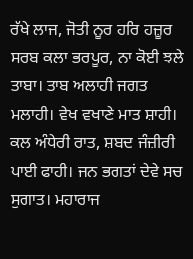ਰੱਖੇ ਲਾਜ, ਜੋਤੀ ਨੂਰ ਹਰਿ ਹਜ਼ੂਰ ਸਰਬ ਕਲਾ ਭਰਪੂਰ, ਨਾ ਕੋਈ ਝਲੇ ਤਾਬਾ। ਤਾਬ ਅਲਾਹੀ ਜਗਤ ਮਲਾਹੀ। ਵੇਖ ਵਖਾਣੇ ਮਾਤ ਸ਼ਾਹੀ। ਕਲ ਅੰਧੇਰੀ ਰਾਤ, ਸ਼ਬਦ ਜੰਜ਼ੀਰੀ ਪਾਈ ਫਾਹੀ। ਜਨ ਭਗਤਾਂ ਦੇਵੇ ਸਚ ਸੁਗਾਤ। ਮਹਾਰਾਜ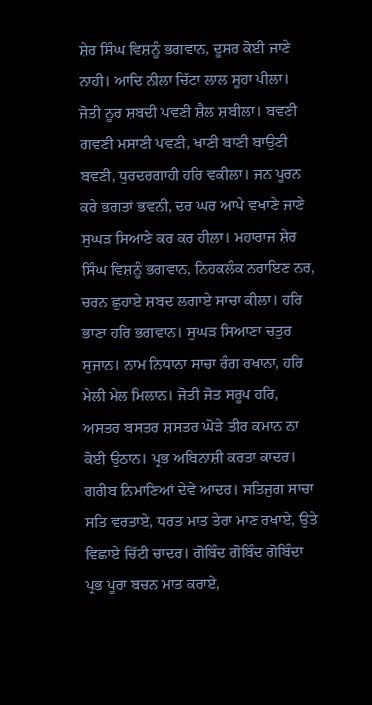ਸ਼ੇਰ ਸਿੰਘ ਵਿਸ਼ਨੂੰ ਭਗਵਾਨ, ਦੂਸਰ ਕੋਈ ਜਾਣੇ ਨਾਹੀ। ਆਦਿ ਨੀਲਾ ਚਿੱਟਾ ਲਾਲ ਸੂਹਾ ਪੀਲਾ। ਜੋਤੀ ਨੂਰ ਸ਼ਬਦੀ ਪਵਣੀ ਸ਼ੈਲ ਸ਼ਬੀਲਾ। ਬਵਣੀ ਗਵਣੀ ਮਸਾਣੀ ਪਵਣੀ, ਖਾਣੀ ਬਾਣੀ ਬਾਉਣੀ ਬਵਣੀ, ਧੁਰਦਰਗਾਹੀ ਹਰਿ ਵਕੀਲਾ। ਜਨ ਪੂਰਨ ਕਰੇ ਭਗਤਾਂ ਭਵਨੀ, ਦਰ ਘਰ ਆਪੇ ਵਖਾਣੇ ਜਾਣੇ ਸੁਘੜ ਸਿਆਣੇ ਕਰ ਕਰ ਹੀਲਾ। ਮਹਾਰਾਜ ਸ਼ੇਰ ਸਿੰਘ ਵਿਸ਼ਨੂੰ ਭਗਵਾਨ, ਨਿਹਕਲੰਕ ਨਰਾਇਣ ਨਰ, ਚਰਨ ਛੁਹਾਏ ਸ਼ਬਦ ਲਗਾਏ ਸਾਚਾ ਕੀਲਾ। ਹਰਿ ਭਾਣਾ ਹਰਿ ਭਗਵਾਨ। ਸੁਘੜ ਸਿਆਣਾ ਚਤੁਰ ਸੁਜਾਨ। ਨਾਮ ਨਿਧਾਨਾ ਸਾਚਾ ਰੰਗ ਰਖਾਨਾ, ਹਰਿ ਮੇਲੀ ਮੇਲ ਮਿਲਾਨ। ਜੋਤੀ ਜੋਤ ਸਰੂਪ ਹਰਿ, ਅਸਤਰ ਬਸਤਰ ਸ਼ਸਤਰ ਘੋੜੇ ਤੀਰ ਕਮਾਨ ਨਾ ਕੋਈ ਉਠਾਨ। ਪ੍ਰਭ ਅਬਿਨਾਸ਼ੀ ਕਰਤਾ ਕਾਦਰ। ਗਰੀਬ ਨਿਮਾਣਿਆਂ ਦੇਵੇ ਆਦਰ। ਸਤਿਜੁਗ ਸਾਚਾ ਸਤਿ ਵਰਤਾਏ, ਧਰਤ ਮਾਤ ਤੇਰਾ ਮਾਣ ਰਖਾਏ, ਉਤੇ ਵਿਛਾਏ ਚਿੱਟੀ ਚਾਦਰ। ਗੋਬਿੰਦ ਗੋਬਿੰਦ ਗੋਬਿੰਦਾ ਪ੍ਰਭ ਪੂਰਾ ਬਚਨ ਮਾਤ ਕਰਾਏ,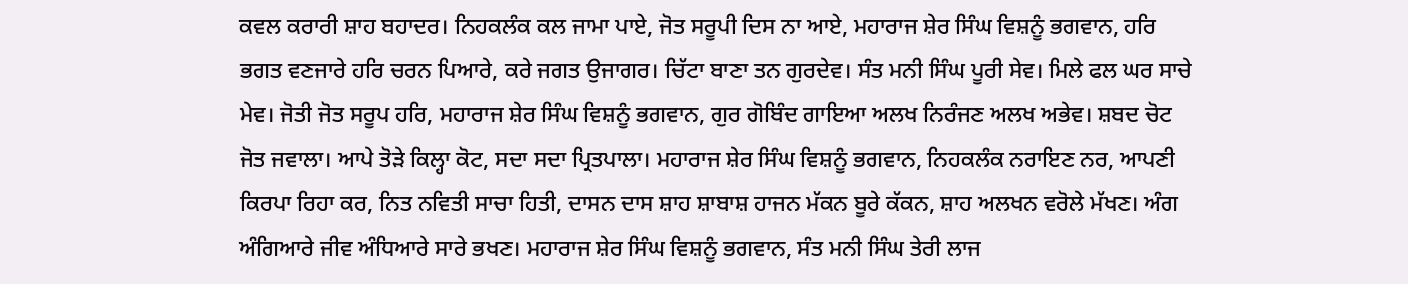ਕਵਲ ਕਰਾਰੀ ਸ਼ਾਹ ਬਹਾਦਰ। ਨਿਹਕਲੰਕ ਕਲ ਜਾਮਾ ਪਾਏ, ਜੋਤ ਸਰੂਪੀ ਦਿਸ ਨਾ ਆਏ, ਮਹਾਰਾਜ ਸ਼ੇਰ ਸਿੰਘ ਵਿਸ਼ਨੂੰ ਭਗਵਾਨ, ਹਰਿ ਭਗਤ ਵਣਜਾਰੇ ਹਰਿ ਚਰਨ ਪਿਆਰੇ, ਕਰੇ ਜਗਤ ਉਜਾਗਰ। ਚਿੱਟਾ ਬਾਣਾ ਤਨ ਗੁਰਦੇਵ। ਸੰਤ ਮਨੀ ਸਿੰਘ ਪੂਰੀ ਸੇਵ। ਮਿਲੇ ਫਲ ਘਰ ਸਾਚੇ ਮੇਵ। ਜੋਤੀ ਜੋਤ ਸਰੂਪ ਹਰਿ, ਮਹਾਰਾਜ ਸ਼ੇਰ ਸਿੰਘ ਵਿਸ਼ਨੂੰ ਭਗਵਾਨ, ਗੁਰ ਗੋਬਿੰਦ ਗਾਇਆ ਅਲਖ ਨਿਰੰਜਣ ਅਲਖ ਅਭੇਵ। ਸ਼ਬਦ ਚੋਟ ਜੋਤ ਜਵਾਲਾ। ਆਪੇ ਤੋੜੇ ਕਿਲ੍ਹਾ ਕੋਟ, ਸਦਾ ਸਦਾ ਪ੍ਰਿਤਪਾਲਾ। ਮਹਾਰਾਜ ਸ਼ੇਰ ਸਿੰਘ ਵਿਸ਼ਨੂੰ ਭਗਵਾਨ, ਨਿਹਕਲੰਕ ਨਰਾਇਣ ਨਰ, ਆਪਣੀ ਕਿਰਪਾ ਰਿਹਾ ਕਰ, ਨਿਤ ਨਵਿਤੀ ਸਾਚਾ ਹਿਤੀ, ਦਾਸਨ ਦਾਸ ਸ਼ਾਹ ਸ਼ਾਬਾਸ਼ ਹਾਜਨ ਮੱਕਨ ਬੂਰੇ ਕੱਕਨ, ਸ਼ਾਹ ਅਲਖਨ ਵਰੋਲੇ ਮੱਖਣ। ਅੰਗ ਅੰਗਿਆਰੇ ਜੀਵ ਅੰਧਿਆਰੇ ਸਾਰੇ ਭਖਣ। ਮਹਾਰਾਜ ਸ਼ੇਰ ਸਿੰਘ ਵਿਸ਼ਨੂੰ ਭਗਵਾਨ, ਸੰਤ ਮਨੀ ਸਿੰਘ ਤੇਰੀ ਲਾਜ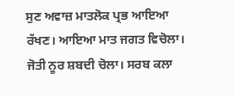ਸੁਣ ਅਵਾਜ਼ ਮਾਤਲੋਕ ਪ੍ਰਭ ਆਇਆ ਰੱਖਣ। ਆਇਆ ਮਾਤ ਜਗਤ ਵਿਚੋਲਾ। ਜੋਤੀ ਨੂਰ ਸ਼ਬਦੀ ਚੋਲਾ। ਸਰਬ ਕਲਾ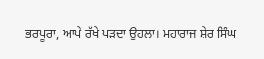ਭਰਪੂਰਾ, ਆਪੇ ਰੱਖੇ ਪੜਦਾ ਉਹਲਾ। ਮਹਾਰਾਜ ਸ਼ੇਰ ਸਿੰਘ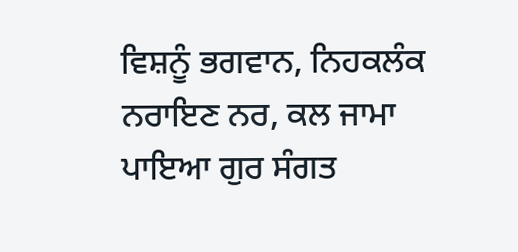ਵਿਸ਼ਨੂੰ ਭਗਵਾਨ, ਨਿਹਕਲੰਕ ਨਰਾਇਣ ਨਰ, ਕਲ ਜਾਮਾ ਪਾਇਆ ਗੁਰ ਸੰਗਤ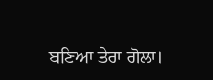ਬਣਿਆ ਤੇਰਾ ਗੋਲਾ।